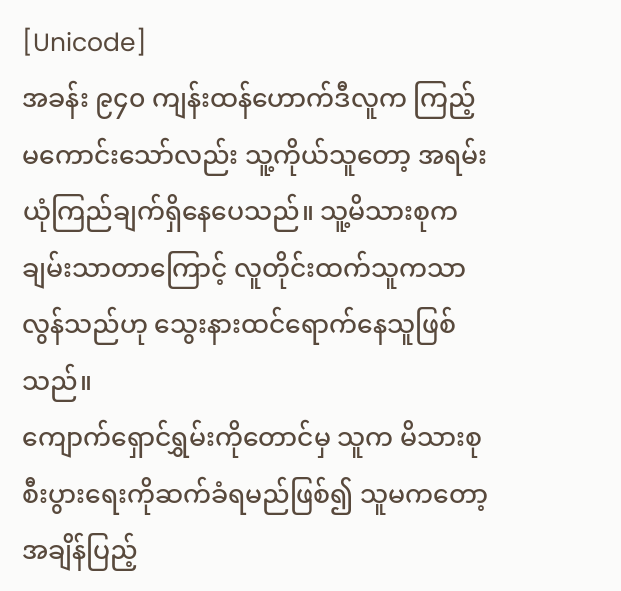[Unicode]
အခန်း ၉၄၀ ကျန်းထန်ဟောက်ဒီလူက ကြည့်မကောင်းသော်လည်း သူ့ကိုယ်သူတော့ အရမ်းယုံကြည်ချက်ရှိနေပေသည်။ သူ့မိသားစုက ချမ်းသာတာကြောင့် လူတိုင်းထက်သူကသာလွန်သည်ဟု သွေးနားထင်ရောက်နေသူဖြစ်သည်။
ကျောက်ရှောင်ရွှမ်းကိုတောင်မှ သူက မိသားစုစီးပွားရေးကိုဆက်ခံရမည်ဖြစ်၍ သူမကတော့ အချိန်ပြည့်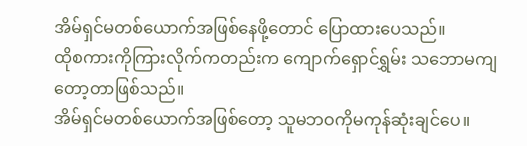အိမ်ရှင်မတစ်ယောက်အဖြစ်နေဖို့တောင် ပြောထားပေသည်။
ထိုစကားကိုကြားလိုက်ကတည်းက ကျောက်ရှောင်ရွှမ်း သဘောမကျတော့တာဖြစ်သည်။
အိမ်ရှင်မတစ်ယောက်အဖြစ်တော့ သူမဘဝကိုမကုန်ဆုံးချင်ပေ။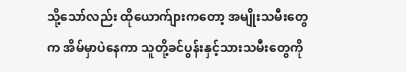သို့သော်လည်း ထိုယောက်ျားကတော့ အမျိုးသမီးတွေက အိမ်မှာပဲနေကာ သူတို့ခင်ပွန်းနှင့်သားသမီးတွေကို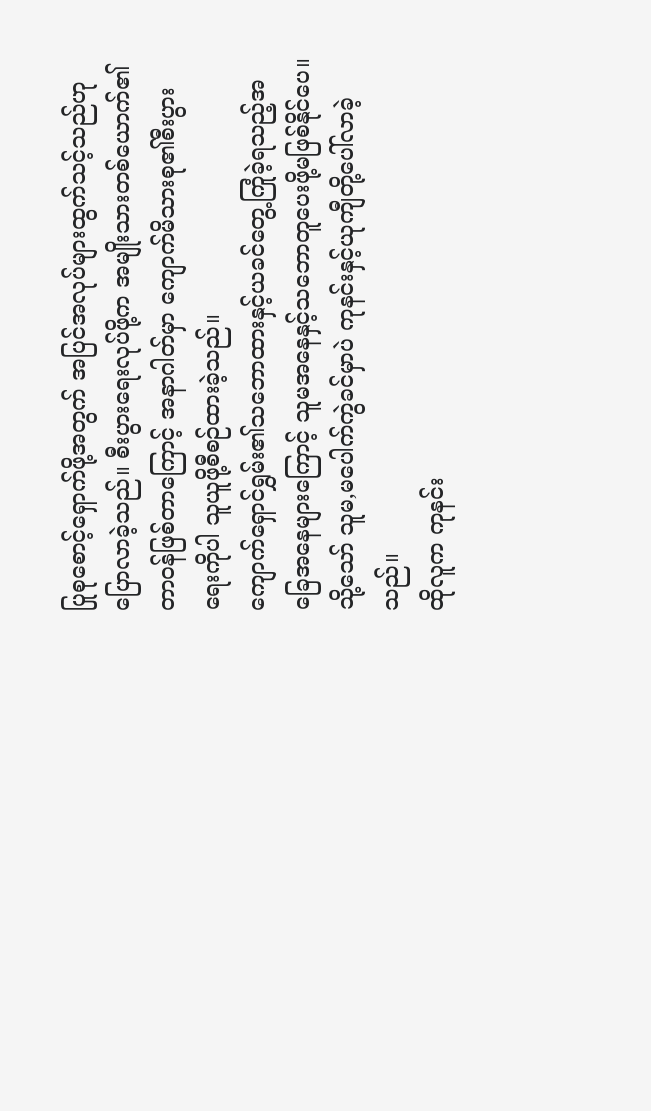ပြုစုစောင့်ရှောက်ဖို့အတွက် အပြင်အလုပ်များထွက်သင့်သည်ဟု ပြောလာခဲ့သည်။ စီးပွားရေးလုပ်ဖို့က အမျိုးသားတစ်ယောက်၏တာဝန်ဖြစ်တာကြောင့် အနာဂါတ်မှာ ကျောက်မိသားစု၏စီးပွားရေးကိုပါ သူယူဖို့စီစဉ်ထားခဲ့သည်။
ကျောက်ရှောင်ရွှမ်း၏သဘောထားနှင့်ယခင်တွေ့ကြုံခဲ့ရသည့်အခြေအနေများကြောင့် သူမအနေနှင့်သဘောတူပေးဖို့မဖြစ်နိုင်ပေ။ သို့သော် သူမ,မပေါက်ကွဲခင်မှာပဲ ကုနင်းနှင့်ယုကျီတို့ပေါ်လာခဲ့သည်။
ထိုလူက ကုနင်း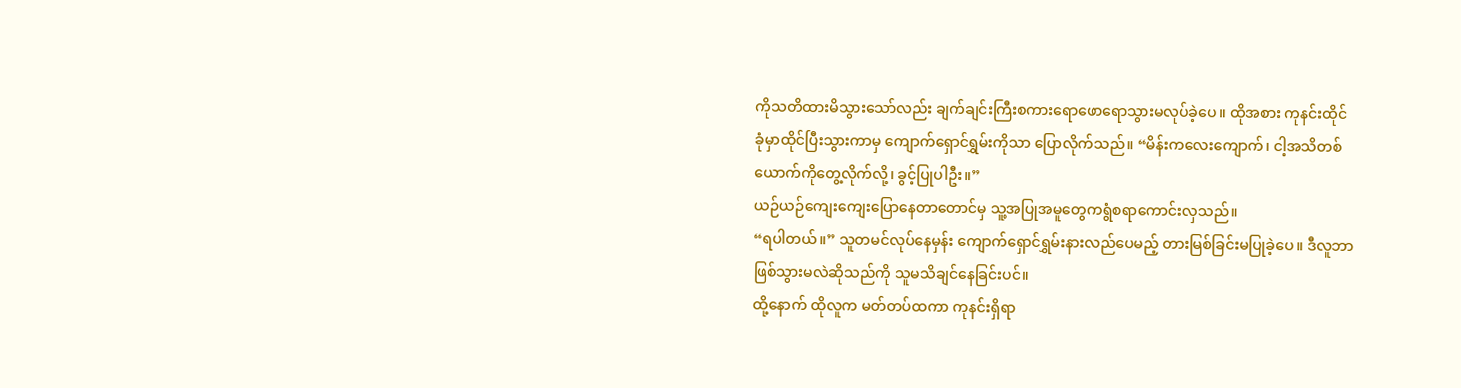ကိုသတိထားမိသွားသော်လည်း ချက်ချင်းကြီးစကားရောဖောရောသွားမလုပ်ခဲ့ပေ။ ထိုအစား ကုနင်းထိုင်ခုံမှာထိုင်ပြီးသွားကာမှ ကျောက်ရှောင်ရွှမ်းကိုသာ ပြောလိုက်သည်။ “မိန်းကလေးကျောက်၊ ငါ့အသိတစ်ယောက်ကိုတွေ့လိုက်လို့၊ ခွင့်ပြုပါဦး။”
ယဉ်ယဉ်ကျေးကျေးပြောနေတာတောင်မှ သူ့အပြုအမူတွေကရွံစရာကောင်းလှသည်။
“ရပါတယ်။” သူတမင်လုပ်နေမှန်း ကျောက်ရှောင်ရွှမ်းနားလည်ပေမည့် တားမြစ်ခြင်းမပြုခဲ့ပေ။ ဒီလူဘာဖြစ်သွားမလဲဆိုသည်ကို သူမသိချင်နေခြင်းပင်။
ထို့နောက် ထိုလူက မတ်တပ်ထကာ ကုနင်းရှိရာ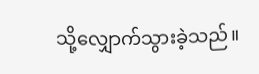သို့လျှောက်သွားခဲ့သည်။